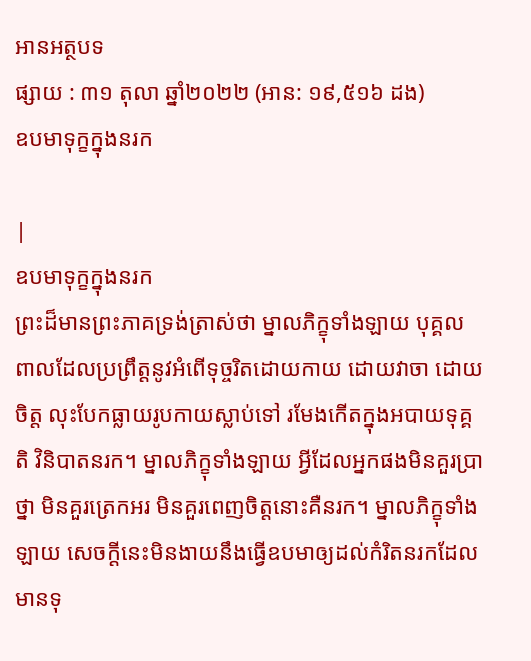អានអត្ថបទ
ផ្សាយ : ៣១ តុលា ឆ្នាំ២០២២ (អាន: ១៩,៥១៦ ដង)
ឧបមាទុក្ខក្នុងនរក

|
ឧបមាទុក្ខក្នុងនរក
ព្រះដ៏មានព្រះភាគទ្រង់ត្រាស់ថា ម្នាលភិក្ខុទាំងឡាយ បុគ្គលពាលដែលប្រព្រឹត្តនូវអំពើទុច្ចរិតដោយកាយ ដោយវាចា ដោយចិត្ត លុះបែកធ្លាយរូបកាយស្លាប់ទៅ រមែងកើតក្នុងអបាយទុគ្គតិ វិនិបាតនរក។ ម្នាលភិក្ខុទាំងឡាយ អ្វីដែលអ្នកផងមិនគួរប្រាថ្នា មិនគួរត្រេកអរ មិនគួរពេញចិត្តនោះគឺនរក។ ម្នាលភិក្ខុទាំងឡាយ សេចក្ដីនេះមិនងាយនឹងធ្វើឧបមាឲ្យដល់កំរិតនរកដែលមានទុ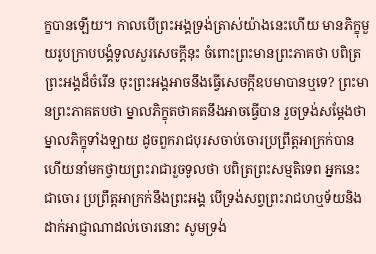ក្ខបានឡើយ។ កាលបើព្រះអង្គទ្រង់ត្រាស់យ៉ាងនេះហើយ មានភិក្ខុមួយរូបក្រាបបង្គំទូលសួរសេចក្ដីនុះ ចំពោះព្រះមានព្រះភាគថា បពិត្រព្រះអង្គដ៏ចំរើន ចុះព្រះអង្គអាចនឹងធ្វើសេចក្ដីឧបមាបានឬទេ? ព្រះមានព្រះភាគតបថា ម្នាលភិក្ខុតថាគតនឹងអាចធ្វើបាន រួចទ្រង់សម្ដែងថា ម្នាលភិក្ខុទាំងឡាយ ដូចពួករាជបុរសចាប់ចោរប្រព្រឹត្តអាក្រក់បានហើយនាំមកថ្វាយព្រះរាជារួចទូលថា បពិត្រព្រះសម្មតិទេព អ្នកនេះជាចោរ ប្រព្រឹត្តអាក្រក់នឹងព្រះអង្គ បើទ្រង់សព្វព្រះរាជហឬទ័យនិងដាក់អាជ្ញាណាដល់ចោរនោះ សូមទ្រង់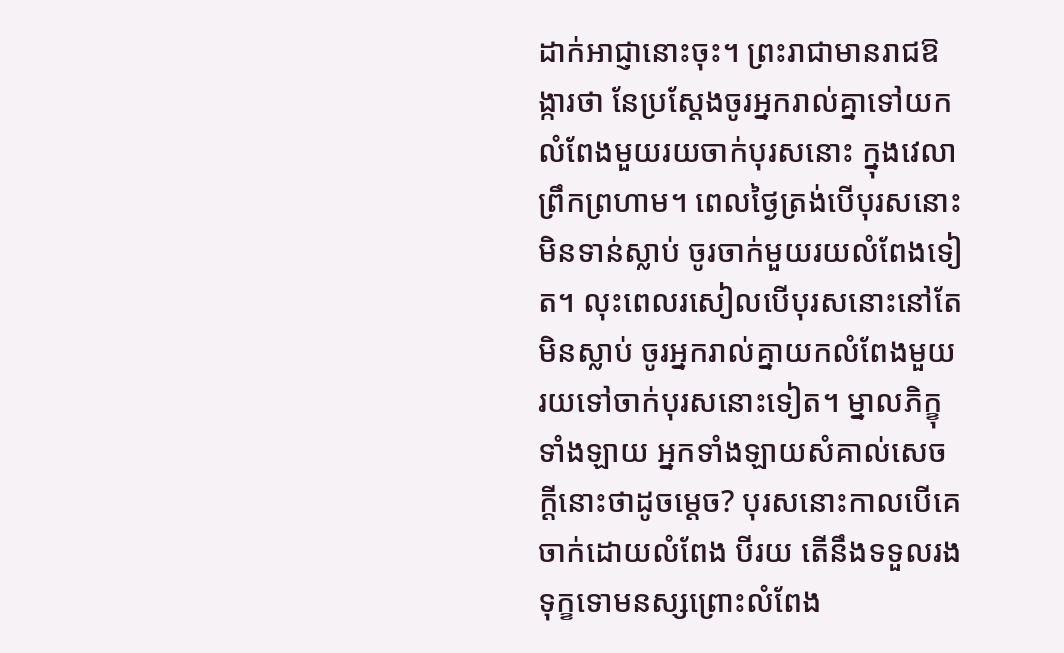ដាក់អាជ្ញានោះចុះ។ ព្រះរាជាមានរាជឱង្ការថា នែប្រស្ដែងចូរអ្នករាល់គ្នាទៅយកលំពែងមួយរយចាក់បុរសនោះ ក្នុងវេលាព្រឹកព្រហាម។ ពេលថ្ងៃត្រង់បើបុរសនោះមិនទាន់ស្លាប់ ចូរចាក់មួយរយលំពែងទៀត។ លុះពេលរសៀលបើបុរសនោះនៅតែមិនស្លាប់ ចូរអ្នករាល់គ្នាយកលំពែងមួយរយទៅចាក់បុរសនោះទៀត។ ម្នាលភិក្ខុទាំងឡាយ អ្នកទាំងឡាយសំគាល់សេចក្ដីនោះថាដូចម្ដេច? បុរសនោះកាលបើគេចាក់ដោយលំពែង បីរយ តើនឹងទទួលរងទុក្ខទោមនស្សព្រោះលំពែង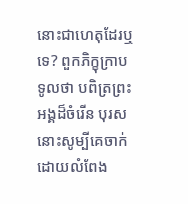នោះជាហេតុដែរឬទេ? ពួកភិក្ខុក្រាបទូលថា បពិត្រព្រះអង្គដ៏ចំរើន បុរសនោះសូម្បីគេចាក់ដោយលំពែង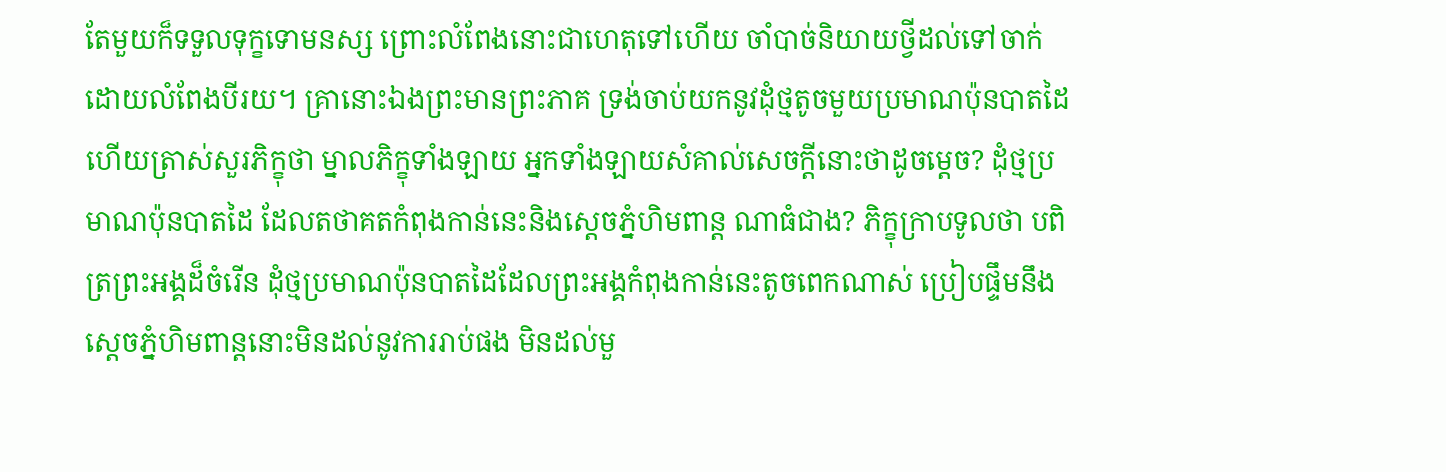តែមួយក៏ទទួលទុក្ខទោមនស្ស ព្រោះលំពែងនោះជាហេតុទៅហើយ ចាំបាច់និយាយថ្វីដល់ទៅចាក់ដោយលំពែងបីរយ។ គ្រានោះឯងព្រះមានព្រះភាគ ទ្រង់ចាប់យកនូវដុំថ្មតូចមួយប្រមាណប៉ុនបាតដៃហើយត្រាស់សួរភិក្ខុថា ម្នាលភិក្ខុទាំងឡាយ អ្នកទាំងឡាយសំគាល់សេចក្ដីនោះថាដូចម្ដេច? ដុំថ្មប្រមាណប៉ុនបាតដៃ ដែលតថាគតកំពុងកាន់នេះនិងស្ដេចភ្នំហិមពាន្ត ណាធំជាង? ភិក្ខុក្រាបទូលថា បពិត្រព្រះអង្គដ៏ចំរើន ដុំថ្មប្រមាណប៉ុនបាតដៃដែលព្រះអង្គកំពុងកាន់នេះតូចពេកណាស់ ប្រៀបផ្ទឹមនឹងស្ដេចភ្នំហិមពាន្តនោះមិនដល់នូវការរាប់ផង មិនដល់មួ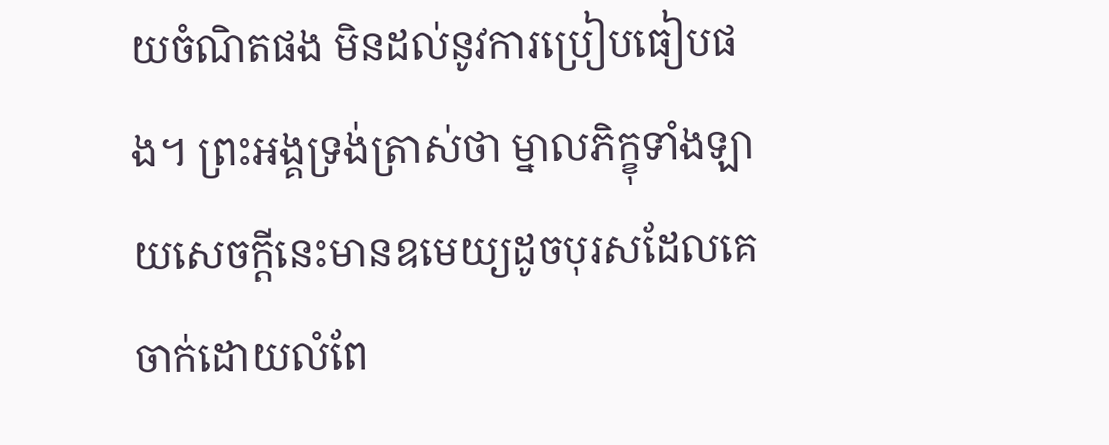យចំណិតផង មិនដល់នូវការប្រៀបធៀបផង។ ព្រះអង្គទ្រង់ត្រាស់ថា ម្នាលភិក្ខុទាំងឡាយសេចក្ដីនេះមានឧមេយ្យដូចបុរសដែលគេចាក់ដោយលំពែ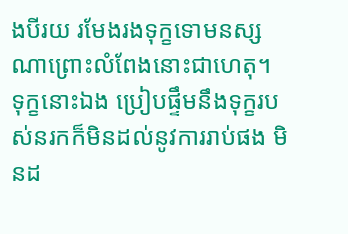ងបីរយ រមែងរងទុក្ខទោមនស្សណាព្រោះលំពែងនោះជាហេតុ។ ទុក្ខនោះឯង ប្រៀបផ្ទឹមនឹងទុក្ខរបស់នរកក៏មិនដល់នូវការរាប់ផង មិនដ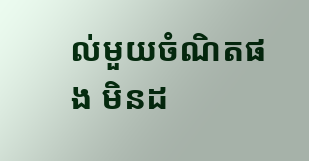ល់មួយចំណិតផង មិនដ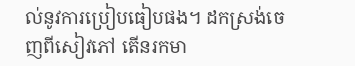ល់នូវការប្រៀបធៀបផង។ ដកស្រង់ចេញពីសៀវភៅ តើនរកមា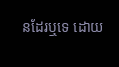នដែរឬទេ ដោយ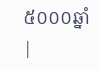៥០០០ឆ្នាំ |